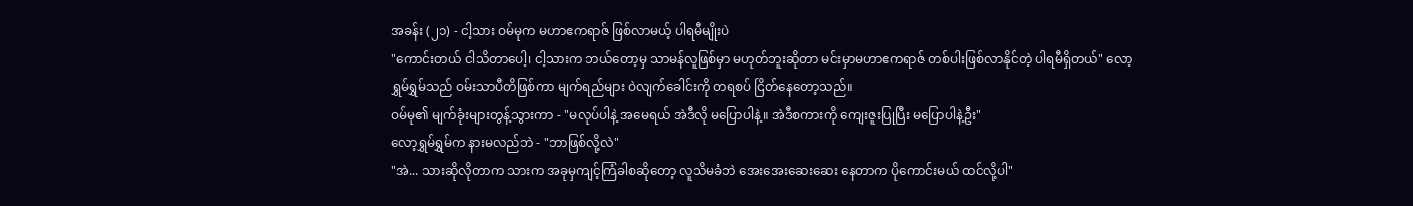အခန်း (၂၁) - ငါ့သား ဝမ်မုက မဟာဧကရာဇ် ဖြစ်လာမယ့် ပါရမီမျိုးပဲ
"ကောင်းတယ် ငါသိတာပေါ့၊ ငါ့သားက ဘယ်တော့မှ သာမန်လူဖြစ်မှာ မဟုတ်ဘူးဆိုတာ မင်းမှာမဟာဧကရာဇ် တစ်ပါးဖြစ်လာနိုင်တဲ့ ပါရမီရှိတယ်" လော့ရွှမ်ရွှမ်သည် ဝမ်းသာပီတိဖြစ်ကာ မျက်ရည်များ ဝဲလျက်ခေါင်းကို တရစပ် ငြိတ်နေတော့သည်။
ဝမ်မု၏ မျက်ခုံးများတွန့်သွားကာ - "မလုပ်ပါနဲ့ အမေရယ် အဲဒီလို မပြောပါနဲ့။ အဲဒီစကားကို ကျေးဇူးပြုပြီး မပြောပါနဲ့ဦး"
လော့ရွှမ်ရွှမ်က နားမလည်ဘဲ - "ဘာဖြစ်လို့လဲ"
"အဲ... သားဆိုလိုတာက သားက အခုမှကျင့်ကြံခါစဆိုတော့ လူသိမခံဘဲ အေးအေးဆေးဆေး နေတာက ပိုကောင်းမယ် ထင်လို့ပါ"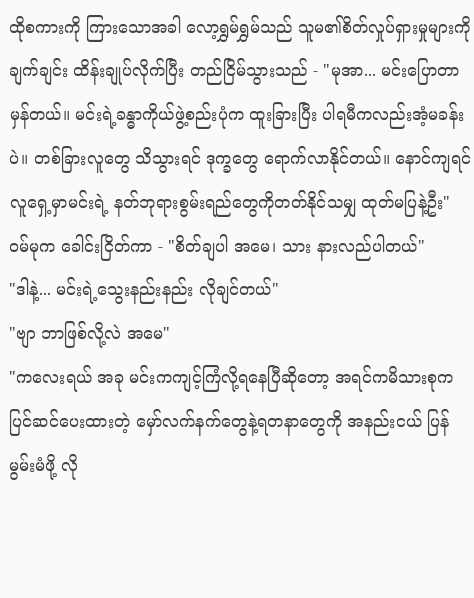ထိုစကားကို ကြားသောအခါ လော့ရွှမ်ရွှမ်သည် သူမ၏စိတ်လှုပ်ရှားမှုများကို ချက်ချင်း ထိန်းချုပ်လိုက်ပြီး တည်ငြိမ်သွားသည် - "မုအာ... မင်းပြောတာ မှန်တယ်။ မင်းရဲ့ခန္ဓာကိုယ်ဖွဲ့စည်းပုံက ထူးခြားပြီး ပါရမီကလည်းအံ့မခန်းပဲ။ တစ်ခြားလူတွေ သိသွားရင် ဒုက္ခတွေ ရောက်လာနိုင်တယ်။ နောင်ကျရင် လူရှေ့မှာမင်းရဲ့ နတ်ဘုရားစွမ်းရည်တွေကိုတတ်နိုင်သမျှ ထုတ်မပြနဲ့ဦး"
ဝမ်မုက ခေါင်းငြိတ်ကာ - "စိတ်ချပါ အမေ၊ သား နားလည်ပါတယ်"
"ဒါနဲ့... မင်းရဲ့သွေးနည်းနည်း လိုချင်တယ်"
"ဗျာ ဘာဖြစ်လို့လဲ အမေ"
"ကလေးရယ် အခု မင်းကကျင့်ကြံလို့ရနေပြီဆိုတော့ အရင်ကမိသားစုက ပြင်ဆင်ပေးထားတဲ့ မှော်လက်နက်တွေနဲ့ရတနာတွေကို အနည်းငယ် ပြန်မွမ်းမံဖို့ လို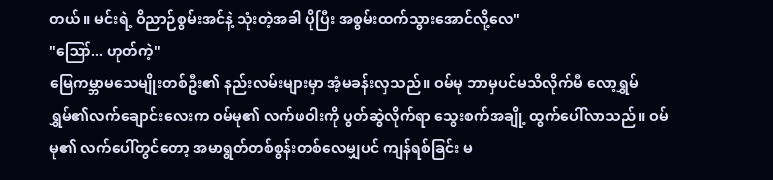တယ်။ မင်းရဲ့ ဝိညာဉ်စွမ်းအင်နဲ့ သုံးတဲ့အခါ ပိုပြီး အစွမ်းထက်သွားအောင်လို့လေ"
"ဪ... ဟုတ်ကဲ့"
မြေကမ္ဘာမသေမျိုးတစ်ဦး၏ နည်းလမ်းများမှာ အံ့မခန်းလှသည်။ ဝမ်မု ဘာမှပင်မသိလိုက်မီ လော့ရွှမ်ရွှမ်၏လက်ချောင်းလေးက ဝမ်မု၏ လက်ဖဝါးကို ပွတ်ဆွဲလိုက်ရာ သွေးစက်အချို့ ထွက်ပေါ်လာသည်။ ဝမ်မု၏ လက်ပေါ်တွင်တော့ အမာရွတ်တစ်စွန်းတစ်လေမျှပင် ကျန်ရစ်ခြင်း မ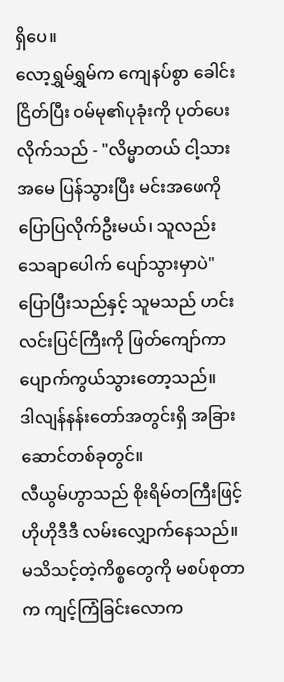ရှိပေ။
လော့ရွှမ်ရွှမ်က ကျေနပ်စွာ ခေါင်းငြိတ်ပြီး ဝမ်မု၏ပုခုံးကို ပုတ်ပေးလိုက်သည် - "လိမ္မာတယ် ငါ့သား အမေ ပြန်သွားပြီး မင်းအဖေကိုပြောပြလိုက်ဦးမယ်၊ သူလည်း သေချာပေါက် ပျော်သွားမှာပဲ"
ပြောပြီးသည်နှင့် သူမသည် ဟင်းလင်းပြင်ကြီးကို ဖြတ်ကျော်ကာ ပျောက်ကွယ်သွားတော့သည်။
ဒါလျန်နန်းတော်အတွင်းရှိ အခြားဆောင်တစ်ခုတွင်။
လီယွမ်ဟွာသည် စိုးရိမ်တကြီးဖြင့် ဟိုဟိုဒီဒီ လမ်းလျှောက်နေသည်။
မသိသင့်တဲ့ကိစ္စတွေကို မစပ်စုတာက ကျင့်ကြံခြင်းလောက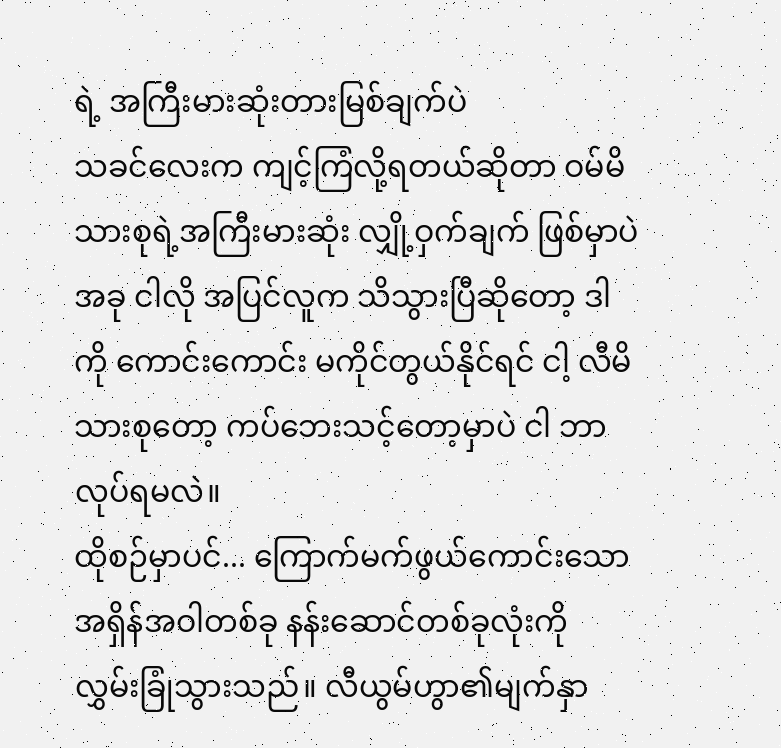ရဲ့ အကြီးမားဆုံးတားမြစ်ချက်ပဲ
သခင်လေးက ကျင့်ကြံလို့ရတယ်ဆိုတာ ဝမ်မိသားစုရဲ့အကြီးမားဆုံး လျှို့ဝှက်ချက် ဖြစ်မှာပဲ အခု ငါလို အပြင်လူက သိသွားပြီဆိုတော့ ဒါကို ကောင်းကောင်း မကိုင်တွယ်နိုင်ရင် ငါ့ လီမိသားစုတော့ ကပ်ဘေးသင့်တော့မှာပဲ ငါ ဘာလုပ်ရမလဲ။
ထိုစဉ်မှာပင်... ကြောက်မက်ဖွယ်ကောင်းသော အရှိန်အဝါတစ်ခု နန်းဆောင်တစ်ခုလုံးကို လွှမ်းခြုံသွားသည်။ လီယွမ်ဟွာ၏မျက်နှာ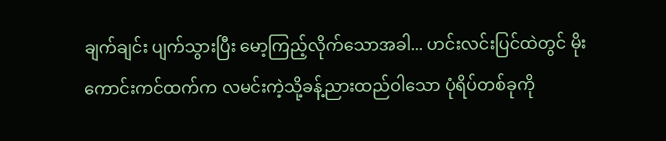ချက်ချင်း ပျက်သွားပြီး မော့ကြည့်လိုက်သောအခါ... ဟင်းလင်းပြင်ထဲတွင် မိုးကောင်းကင်ထက်က လမင်းကဲ့သို့ခန့်ညားထည်ဝါသော ပုံရိပ်တစ်ခုကို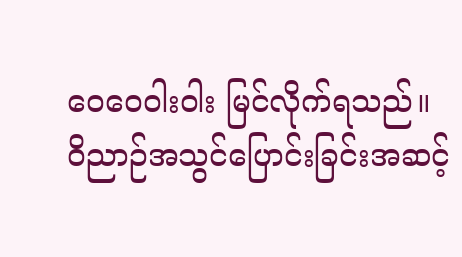ဝေဝေဝါးဝါး မြင်လိုက်ရသည်။
ဝိညာဉ်အသွင်ပြောင်းခြင်းအဆင့်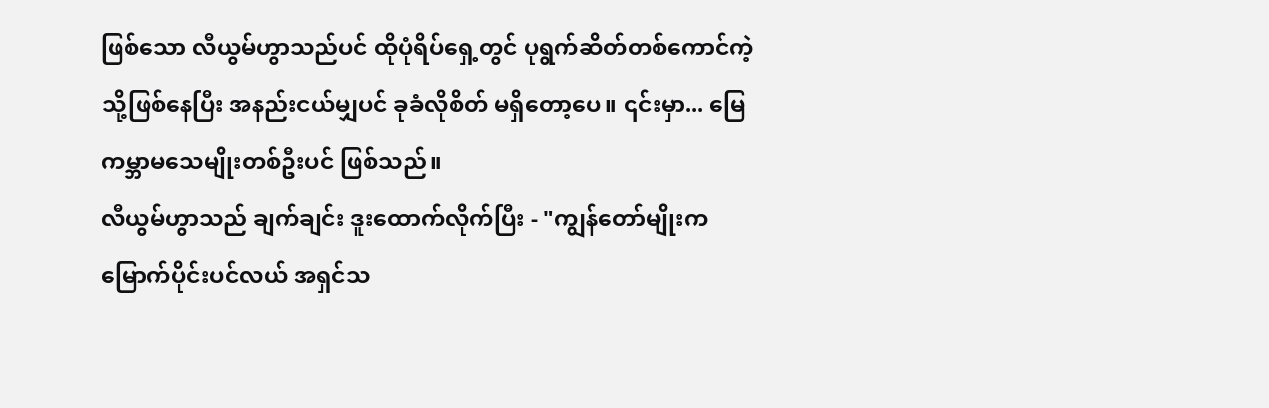ဖြစ်သော လီယွမ်ဟွာသည်ပင် ထိုပုံရိပ်ရှေ့တွင် ပုရွက်ဆိတ်တစ်ကောင်ကဲ့သို့ဖြစ်နေပြီး အနည်းငယ်မျှပင် ခုခံလိုစိတ် မရှိတော့ပေ။ ၎င်းမှာ... မြေကမ္ဘာမသေမျိုးတစ်ဦးပင် ဖြစ်သည်။
လီယွမ်ဟွာသည် ချက်ချင်း ဒူးထောက်လိုက်ပြီး - "ကျွန်တော်မျိုးက မြောက်ပိုင်းပင်လယ် အရှင်သ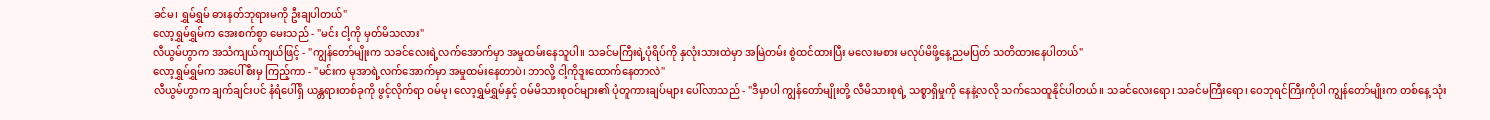ခင်မ၊ ရွှမ်ရွှမ် ဓားနတ်ဘုရားမကို ဦးချပါတယ်"
လော့ရွှမ်ရွှမ်က အေးစက်စွာ မေးသည် - "မင်း ငါ့ကို မှတ်မိသလား"
လီယွမ်ဟွာက အသံကျယ်ကျယ်ဖြင့် - "ကျွန်တော်မျိုးက သခင်လေးရဲ့လက်အောက်မှာ အမှုထမ်းနေသူပါ။ သခင်မကြီးရဲ့ပုံရိပ်ကို နှလုံးသားထဲမှာ အမြဲတမ်း စွဲထင်ထားပြီး မလေးမစား မလုပ်မိဖို့နေ့ညမပြတ် သတိထားနေပါတယ်"
လော့ရွှမ်ရွှမ်က အပေါ်စီးမှ ကြည့်ကာ - "မင်းက မုအာရဲ့လက်အောက်မှာ အမှုထမ်းနေတာပဲ၊ ဘာလို့ ငါ့ကိုဒူးထောက်နေတာလဲ"
လီယွမ်ဟွာက ချက်ချင်းပင် နံရံပေါ်ရှိ ယန္တရားတစ်ခုကို ဖွင့်လိုက်ရာ ဝမ်မု၊ လော့ရွှမ်ရွှမ်နှင့် ဝမ်မိသားစုဝင်များ၏ ပုံတူကားချပ်များ ပေါ်လာသည် - "ဒီမှာပါ ကျွန်တော်မျိုးတို့ လီမိသားစုရဲ့ သစ္စာရှိမှုကို နေနဲ့လလို သက်သေထူနိုင်ပါတယ်။ သခင်လေးရော၊ သခင်မကြီးရော၊ ဝေဘုရင်ကြီးကိုပါ ကျွန်တော်မျိုးက တစ်နေ့ သုံး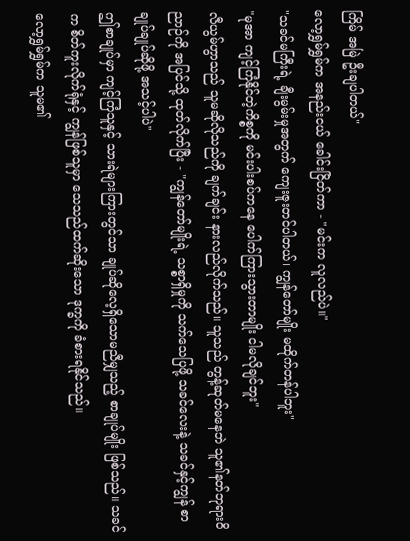ကြိမ် အမြဲ ဦးချပါတယ်"
လော့ရွှမ်ရွှမ်က အနည်းငယ် ခေါင်းငြိတ်ကာ - "မင်းက လူလည်ပဲ။"
"သခင်မကြီးရဲ့ ချီးမွမ်းမှုအတွက် ကျေးဇူးတင်ပါတယ်၊ ကျွန်တော်မျိုး မထိုက်တန်ပါဘူး"
"မုအာ ကျင့်ကြံနိုင်တဲ့ကိစ္စကို မင်းပါးစပ်ကနေ ပေါက်ကြားသွားတာမျိုး ငါမလိုချင်ဘူး"
လီယွမ်ဟွာသည် သူမဆိုလိုသည်ကို ချက်ချင်း နားလည်လိုက်သည်။ သူသည် တွန့်ဆုတ်မနေဘဲ သူ၏နတ်ဘုရားဝိညာဉ်ကို အပြင်သို့ ထုတ်လိုက်ပြီး - "ကျွန်တော်မျိုးရဲ့ သစ္စာရှိမှုကို သက်သေပြဖို့ သခင်လေးနဲ့ သခင်နှင့်ကျွန် စာချုပ်ချုပ်ဆိုဖို့ အသင့်ပါပဲ"
ဤစာချုပ်မှာ ကျင့်ကြံသူနှင့် သားရဲများကြားတွင်သာ ချုပ်ဆိုလေ့ရှိသောမညီမျှသည့် စာချုပ်မျိုး ဖြစ်သည်။ သခင်က စိတ်ကူးလိုက်ရုံနှင့် ကျွန်ဖြစ်သူမှာ သေသည်ထက်ဆိုးသော ဒုက္ခကို ခံစားရနိုင်သည်။
လော့ရွှမ်ရွှမ်က သူမ၏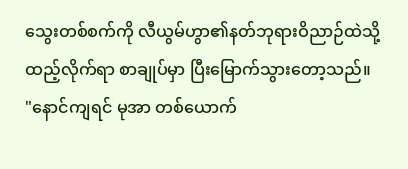သွေးတစ်စက်ကို လီယွမ်ဟွာ၏နတ်ဘုရားဝိညာဉ်ထဲသို့ ထည့်လိုက်ရာ စာချုပ်မှာ ပြီးမြောက်သွားတော့သည်။
"နောင်ကျရင် မုအာ တစ်ယောက်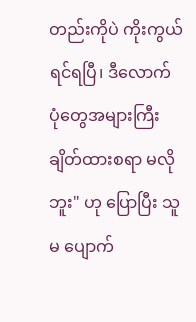တည်းကိုပဲ ကိုးကွယ်ရင်ရပြီ၊ ဒီလောက် ပုံတွေအများကြီး ချိတ်ထားစရာ မလိုဘူး" ဟု ပြောပြီး သူမ ပျောက်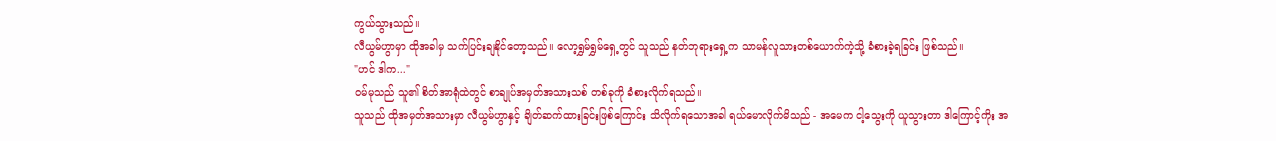ကွယ်သွားသည်။
လီယွမ်ဟွာမှာ ထိုအခါမှ သက်ပြင်းချနိုင်တော့သည်။ လော့ရွှမ်ရွှမ်ရှေ့တွင် သူသည် နတ်ဘုရားရှေ့က သာမန်လူသားတစ်ယောက်ကဲ့သို့ ခံစားခဲ့ရခြင်း ဖြစ်သည်။
"ဟင် ဒါက..."
ဝမ်မုသည် သူ၏ စိတ်အာရုံထဲတွင် စာချုပ်အမှတ်အသားသစ် တစ်ခုကို ခံစားလိုက်ရသည်။
သူသည် ထိုအမှတ်အသားမှာ လီယွမ်ဟွာနှင့် ချိတ်ဆက်ထားခြင်းဖြစ်ကြောင်း သိလိုက်ရသောအခါ ရယ်မောလိုက်မိသည် - အမေက ငါ့သွေးကို ယူသွားတာ ဒါကြောင့်ကိုး အ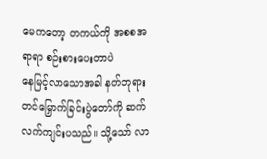မေကတော့ တကယ်ကို အစစအရာရာ စဉ်းစားပေးတာပဲ
နေမြင့်လာသောအခါ နတ်ဘုရားတင်မြှောက်ခြင်းပွဲတော်ကို ဆက်လက်ကျင်းပသည်။ သို့သော် လာ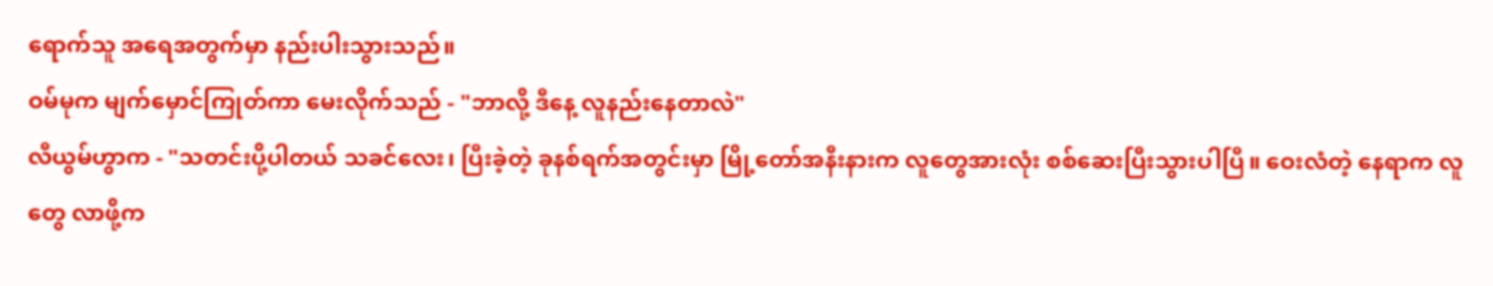ရောက်သူ အရေအတွက်မှာ နည်းပါးသွားသည်။
ဝမ်မုက မျက်မှောင်ကြုတ်ကာ မေးလိုက်သည် - "ဘာလို့ ဒီနေ့ လူနည်းနေတာလဲ"
လီယွမ်ဟွာက - "သတင်းပို့ပါတယ် သခင်လေး၊ ပြီးခဲ့တဲ့ ခုနစ်ရက်အတွင်းမှာ မြို့တော်အနီးနားက လူတွေအားလုံး စစ်ဆေးပြီးသွားပါပြီ။ ဝေးလံတဲ့ နေရာက လူတွေ လာဖို့က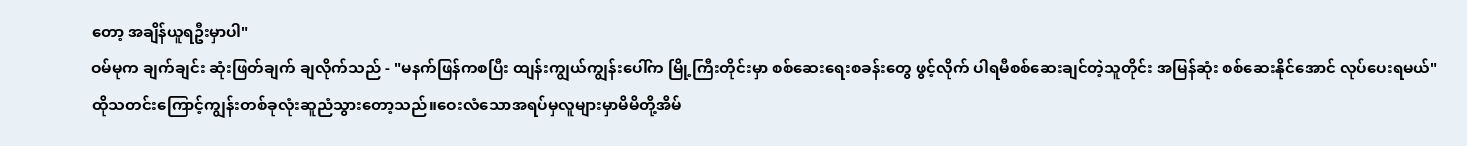တော့ အချိန်ယူရဦးမှာပါ"
ဝမ်မုက ချက်ချင်း ဆုံးဖြတ်ချက် ချလိုက်သည် - "မနက်ဖြန်ကစပြီး ထျန်းကျွယ်ကျွန်းပေါ်က မြို့ကြီးတိုင်းမှာ စစ်ဆေးရေးစခန်းတွေ ဖွင့်လိုက် ပါရမီစစ်ဆေးချင်တဲ့သူတိုင်း အမြန်ဆုံး စစ်ဆေးနိုင်အောင် လုပ်ပေးရမယ်"
ထိုသတင်းကြောင့်ကျွန်းတစ်ခုလုံးဆူညံသွားတော့သည်။ဝေးလံသောအရပ်မှလူများမှာမိမိတို့အိမ်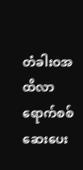တံခါးဝအထိလာရောက်စစ်ဆေးပေး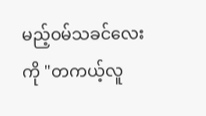မည့်ဝမ်သခင်လေးကို "တကယ့်လူ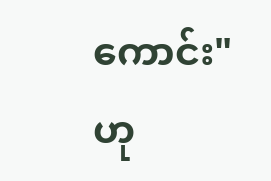ကောင်း" ဟု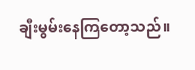ချီးမွမ်းနေကြတော့သည်။